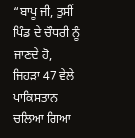“ਬਾਪੂ ਜੀ, ਤੁਸੀਂ ਪਿੰਡ ਦੇ ਚੌਧਰੀ ਨੂੰ ਜਾਣਦੇ ਹੋ, ਜਿਹੜਾ 47 ਵੇਲੇ ਪਾਕਿਸਤਾਨ ਚਲਿਆ ਗਿਆ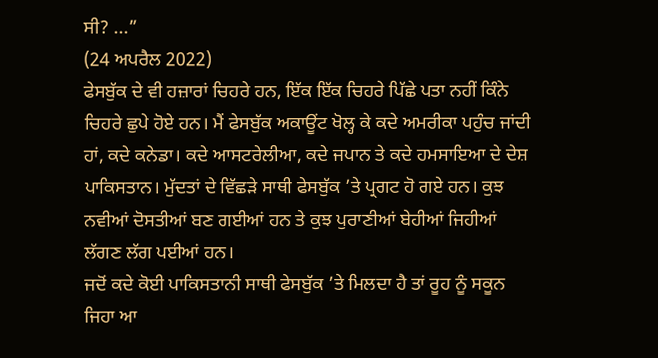ਸੀ? ...”
(24 ਅਪਰੈਲ 2022)
ਫੇਸਬੁੱਕ ਦੇ ਵੀ ਹਜ਼ਾਰਾਂ ਚਿਹਰੇ ਹਨ, ਇੱਕ ਇੱਕ ਚਿਹਰੇ ਪਿੱਛੇ ਪਤਾ ਨਹੀਂ ਕਿੰਨੇ ਚਿਹਰੇ ਛੁਪੇ ਹੋਏ ਹਨ। ਮੈਂ ਫੇਸਬੁੱਕ ਅਕਾਊਂਟ ਖੋਲ੍ਹ ਕੇ ਕਦੇ ਅਮਰੀਕਾ ਪਹੁੰਚ ਜਾਂਦੀ ਹਾਂ, ਕਦੇ ਕਨੇਡਾ। ਕਦੇ ਆਸਟਰੇਲੀਆ, ਕਦੇ ਜਪਾਨ ਤੇ ਕਦੇ ਹਮਸਾਇਆ ਦੇ ਦੇਸ਼ ਪਾਕਿਸਤਾਨ। ਮੁੱਦਤਾਂ ਦੇ ਵਿੱਛੜੇ ਸਾਥੀ ਫੇਸਬੁੱਕ ’ਤੇ ਪ੍ਰਗਟ ਹੋ ਗਏ ਹਨ। ਕੁਝ ਨਵੀਆਂ ਦੋਸਤੀਆਂ ਬਣ ਗਈਆਂ ਹਨ ਤੇ ਕੁਝ ਪੁਰਾਣੀਆਂ ਬੇਹੀਆਂ ਜਿਹੀਆਂ ਲੱਗਣ ਲੱਗ ਪਈਆਂ ਹਨ।
ਜਦੋਂ ਕਦੇ ਕੋਈ ਪਾਕਿਸਤਾਨੀ ਸਾਥੀ ਫੇਸਬੁੱਕ ’ਤੇ ਮਿਲਦਾ ਹੈ ਤਾਂ ਰੂਹ ਨੂੰ ਸਕੂਨ ਜਿਹਾ ਆ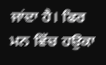ਜਾਂਦਾ ਹੈ। ਫਿਰ ਮਨ ਵਿੱਚ ਹਉਕਾ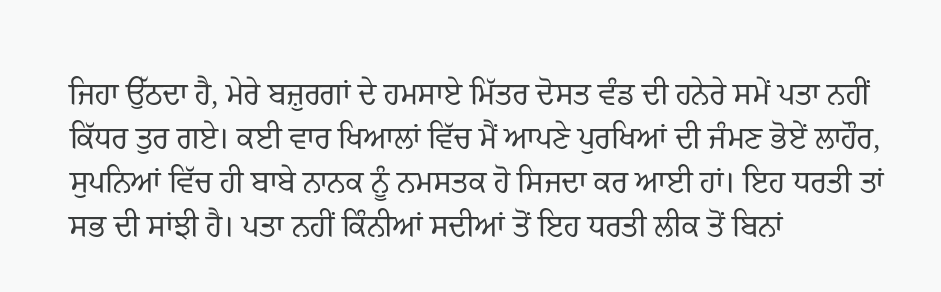ਜਿਹਾ ਉੱਠਦਾ ਹੈ, ਮੇਰੇ ਬਜ਼ੁਰਗਾਂ ਦੇ ਹਮਸਾਏ ਮਿੱਤਰ ਦੋਸਤ ਵੰਡ ਦੀ ਹਨੇਰੇ ਸਮੇਂ ਪਤਾ ਨਹੀਂ ਕਿੱਧਰ ਤੁਰ ਗਏ। ਕਈ ਵਾਰ ਖਿਆਲਾਂ ਵਿੱਚ ਮੈਂ ਆਪਣੇ ਪੁਰਖਿਆਂ ਦੀ ਜੰਮਣ ਭੋਏਂ ਲਾਹੌਰ, ਸੁਪਨਿਆਂ ਵਿੱਚ ਹੀ ਬਾਬੇ ਨਾਨਕ ਨੂੰ ਨਮਸਤਕ ਹੋ ਸਿਜਦਾ ਕਰ ਆਈ ਹਾਂ। ਇਹ ਧਰਤੀ ਤਾਂ ਸਭ ਦੀ ਸਾਂਝੀ ਹੈ। ਪਤਾ ਨਹੀਂ ਕਿੰਨੀਆਂ ਸਦੀਆਂ ਤੋਂ ਇਹ ਧਰਤੀ ਲੀਕ ਤੋਂ ਬਿਨਾਂ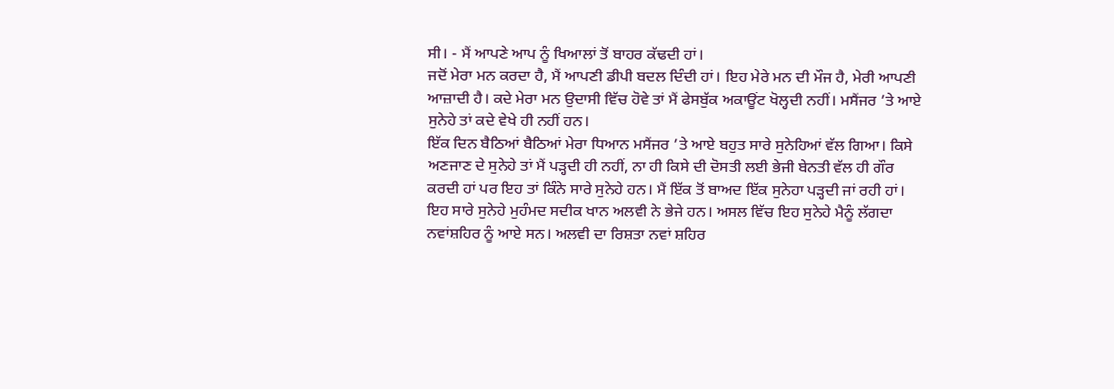ਸੀ। - ਮੈਂ ਆਪਣੇ ਆਪ ਨੂੰ ਖਿਆਲਾਂ ਤੋਂ ਬਾਹਰ ਕੱਢਦੀ ਹਾਂ।
ਜਦੋਂ ਮੇਰਾ ਮਨ ਕਰਦਾ ਹੈ, ਮੈਂ ਆਪਣੀ ਡੀਪੀ ਬਦਲ ਦਿੰਦੀ ਹਾਂ। ਇਹ ਮੇਰੇ ਮਨ ਦੀ ਮੌਜ ਹੈ, ਮੇਰੀ ਆਪਣੀ ਆਜ਼ਾਦੀ ਹੈ। ਕਦੇ ਮੇਰਾ ਮਨ ਉਦਾਸੀ ਵਿੱਚ ਹੋਵੇ ਤਾਂ ਮੈਂ ਫੇਸਬੁੱਕ ਅਕਾਊਂਟ ਖੋਲ੍ਹਦੀ ਨਹੀਂ। ਮਸੈਂਜਰ ’ਤੇ ਆਏ ਸੁਨੇਹੇ ਤਾਂ ਕਦੇ ਵੇਖੇ ਹੀ ਨਹੀਂ ਹਨ।
ਇੱਕ ਦਿਨ ਬੈਠਿਆਂ ਬੈਠਿਆਂ ਮੇਰਾ ਧਿਆਨ ਮਸੈਂਜਰ ’ਤੇ ਆਏ ਬਹੁਤ ਸਾਰੇ ਸੁਨੇਹਿਆਂ ਵੱਲ ਗਿਆ। ਕਿਸੇ ਅਣਜਾਣ ਦੇ ਸੁਨੇਹੇ ਤਾਂ ਮੈਂ ਪੜ੍ਹਦੀ ਹੀ ਨਹੀਂ, ਨਾ ਹੀ ਕਿਸੇ ਦੀ ਦੋਸਤੀ ਲਈ ਭੇਜੀ ਬੇਨਤੀ ਵੱਲ ਹੀ ਗੌਰ ਕਰਦੀ ਹਾਂ ਪਰ ਇਹ ਤਾਂ ਕਿੰਨੇ ਸਾਰੇ ਸੁਨੇਹੇ ਹਨ। ਮੈਂ ਇੱਕ ਤੋਂ ਬਾਅਦ ਇੱਕ ਸੁਨੇਹਾ ਪੜ੍ਹਦੀ ਜਾਂ ਰਹੀ ਹਾਂ। ਇਹ ਸਾਰੇ ਸੁਨੇਹੇ ਮੁਹੰਮਦ ਸਦੀਕ ਖਾਨ ਅਲਵੀ ਨੇ ਭੇਜੇ ਹਨ। ਅਸਲ ਵਿੱਚ ਇਹ ਸੁਨੇਹੇ ਮੈਨੂੰ ਲੱਗਦਾ ਨਵਾਂਸ਼ਹਿਰ ਨੂੰ ਆਏ ਸਨ। ਅਲਵੀ ਦਾ ਰਿਸ਼ਤਾ ਨਵਾਂ ਸ਼ਹਿਰ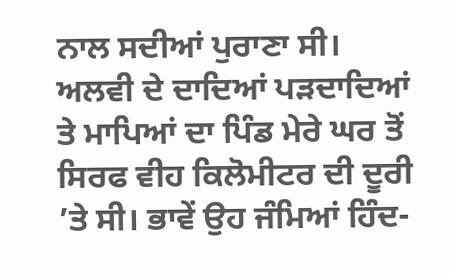ਨਾਲ ਸਦੀਆਂ ਪੁਰਾਣਾ ਸੀ। ਅਲਵੀ ਦੇ ਦਾਦਿਆਂ ਪੜਦਾਦਿਆਂ ਤੇ ਮਾਪਿਆਂ ਦਾ ਪਿੰਡ ਮੇਰੇ ਘਰ ਤੋਂ ਸਿਰਫ ਵੀਹ ਕਿਲੋਮੀਟਰ ਦੀ ਦੂਰੀ ’ਤੇ ਸੀ। ਭਾਵੇਂ ਉਹ ਜੰਮਿਆਂ ਹਿੰਦ-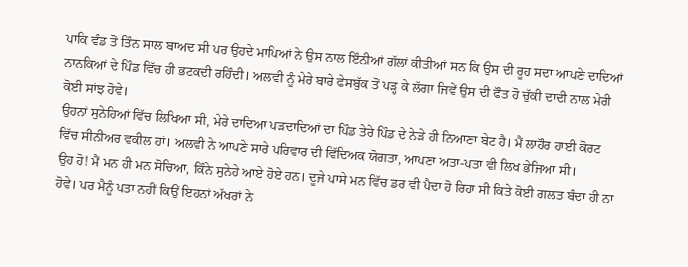ਪਾਕਿ ਵੰਡ ਤੋਂ ਤਿੰਨ ਸਾਲ ਬਾਅਦ ਸੀ ਪਰ ਉਹਦੇ ਮਾਪਿਆਂ ਨੇ ਉਸ ਨਾਲ ਇੰਨੀਆਂ ਗੱਲਾਂ ਕੀਤੀਆਂ ਸਨ ਕਿ ਉਸ ਦੀ ਰੂਹ ਸਦਾ ਆਪਣੇ ਦਾਦਿਆਂ ਨਾਨਕਿਆਂ ਦੇ ਪਿੰਡ ਵਿੱਚ ਹੀ ਭਟਕਦੀ ਰਹਿੰਦੀ। ਅਲਵੀ ਨੂੰ ਮੇਰੇ ਬਾਰੇ ਫੇਸਬੁੱਕ ਤੋਂ ਪੜ੍ਹ ਕੇ ਲੱਗਾ ਜਿਵੇਂ ਉਸ ਦੀ ਫੌਤ ਹੋ ਚੁੱਕੀ ਦਾਦੀ ਨਾਲ ਮੇਰੀ ਕੋਈ ਸਾਂਝ ਹੋਵੇ।
ਉਹਨਾਂ ਸੁਨੇਹਿਆਂ ਵਿੱਚ ਲਿਖਿਆ ਸੀ, ਮੇਰੇ ਦਾਦਿਆ ਪੜਦਾਦਿਆਂ ਦਾ ਪਿੰਡ ਤੇਰੇ ਪਿੰਡ ਦੇ ਨੇੜੇ ਹੀ ਨਿਆਣਾ ਬੇਟ ਹੈ। ਮੈਂ ਲਾਹੌਰ ਹਾਈ ਕੋਰਟ ਵਿੱਚ ਸੀਨੀਅਰ ਵਕੀਲ ਹਾਂ। ਅਲਵੀ ਨੇ ਆਪਣੇ ਸਾਰੇ ਪਰਿਵਾਰ ਦੀ ਵਿੱਦਿਅਕ ਯੋਗਤਾ, ਆਪਣਾ ਅਤਾ-ਪਤਾ ਵੀ ਲਿਖ ਭੇਜਿਆ ਸੀ।
ਉਹ ਹੋ! ਮੈਂ ਮਨ ਹੀ ਮਨ ਸੋਚਿਆ, ਕਿੰਨੇ ਸੁਨੇਹੇ ਆਏ ਹੋਏ ਹਨ। ਦੂਜੇ ਪਾਸੇ ਮਨ ਵਿੱਚ ਡਰ ਵੀ ਪੈਦਾ ਹੋ ਰਿਹਾ ਸੀ ਕਿਤੇ ਕੋਈ ਗਲਤ ਬੰਦਾ ਹੀ ਨਾ ਹੋਵੇ। ਪਰ ਮੈਨੂੰ ਪਤਾ ਨਹੀਂ ਕਿਉਂ ਇਹਨਾਂ ਅੱਖਰਾਂ ਨੇ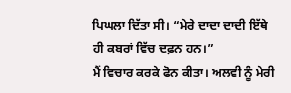ਪਿਘਲਾ ਦਿੱਤਾ ਸੀ। “ਮੇਰੇ ਦਾਦਾ ਦਾਦੀ ਇੱਥੇ ਹੀ ਕਬਰਾਂ ਵਿੱਚ ਦਫ਼ਨ ਹਨ।”
ਮੈਂ ਵਿਚਾਰ ਕਰਕੇ ਫੋਨ ਕੀਤਾ। ਅਲਵੀ ਨੂੰ ਮੇਰੀ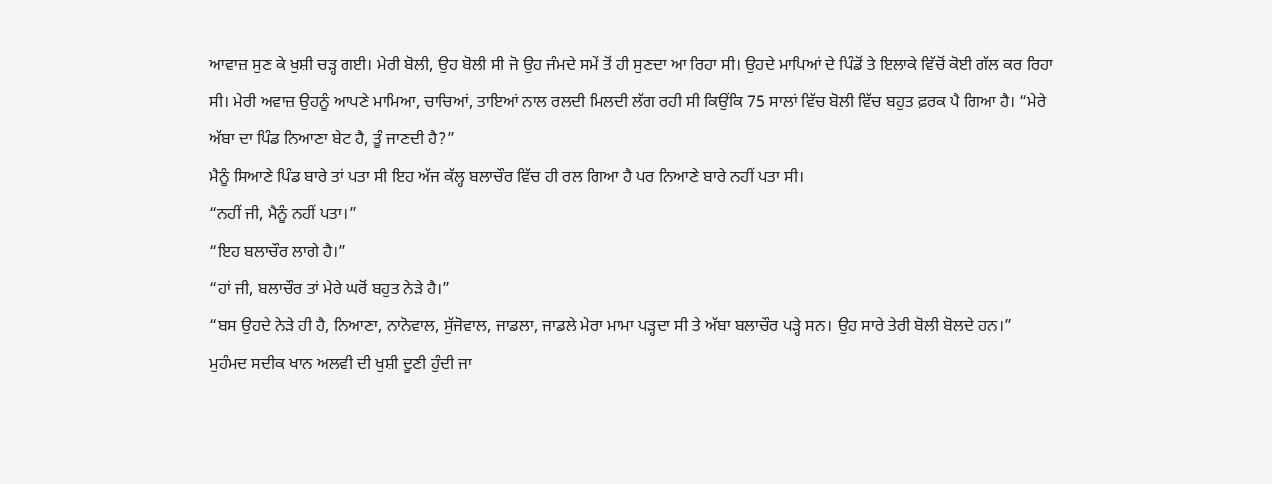ਆਵਾਜ਼ ਸੁਣ ਕੇ ਖੁਸ਼ੀ ਚੜ੍ਹ ਗਈ। ਮੇਰੀ ਬੋਲੀ, ਉਹ ਬੋਲੀ ਸੀ ਜੋ ਉਹ ਜੰਮਦੇ ਸਮੇਂ ਤੋਂ ਹੀ ਸੁਣਦਾ ਆ ਰਿਹਾ ਸੀ। ਉਹਦੇ ਮਾਪਿਆਂ ਦੇ ਪਿੰਡੋਂ ਤੇ ਇਲਾਕੇ ਵਿੱਚੋਂ ਕੋਈ ਗੱਲ ਕਰ ਰਿਹਾ ਸੀ। ਮੇਰੀ ਅਵਾਜ਼ ਉਹਨੂੰ ਆਪਣੇ ਮਾਮਿਆ, ਚਾਚਿਆਂ, ਤਾਇਆਂ ਨਾਲ ਰਲਦੀ ਮਿਲਦੀ ਲੱਗ ਰਹੀ ਸੀ ਕਿਉਂਕਿ 75 ਸਾਲਾਂ ਵਿੱਚ ਬੋਲੀ ਵਿੱਚ ਬਹੁਤ ਫ਼ਰਕ ਪੈ ਗਿਆ ਹੈ। “ਮੇਰੇ ਅੱਬਾ ਦਾ ਪਿੰਡ ਨਿਆਣਾ ਬੇਟ ਹੈ, ਤੂੰ ਜਾਣਦੀ ਹੈ?”
ਮੈਨੂੰ ਸਿਆਣੇ ਪਿੰਡ ਬਾਰੇ ਤਾਂ ਪਤਾ ਸੀ ਇਹ ਅੱਜ ਕੱਲ੍ਹ ਬਲਾਚੌਰ ਵਿੱਚ ਹੀ ਰਲ ਗਿਆ ਹੈ ਪਰ ਨਿਆਣੇ ਬਾਰੇ ਨਹੀਂ ਪਤਾ ਸੀ।
“ਨਹੀਂ ਜੀ, ਮੈਨੂੰ ਨਹੀਂ ਪਤਾ।”
“ਇਹ ਬਲਾਚੌਰ ਲਾਗੇ ਹੈ।”
“ਹਾਂ ਜੀ, ਬਲਾਚੌਰ ਤਾਂ ਮੇਰੇ ਘਰੋਂ ਬਹੁਤ ਨੇੜੇ ਹੈ।”
“ਬਸ ਉਹਦੇ ਨੇੜੇ ਹੀ ਹੈ, ਨਿਆਣਾ, ਨਾਨੋਵਾਲ, ਸੁੱਜੋਵਾਲ, ਜਾਡਲਾ, ਜਾਡਲੇ ਮੇਰਾ ਮਾਮਾ ਪੜ੍ਹਦਾ ਸੀ ਤੇ ਅੱਬਾ ਬਲਾਚੌਰ ਪੜ੍ਹੇ ਸਨ। ਉਹ ਸਾਰੇ ਤੇਰੀ ਬੋਲੀ ਬੋਲਦੇ ਹਨ।”
ਮੁਹੰਮਦ ਸਦੀਕ ਖਾਨ ਅਲਵੀ ਦੀ ਖੁਸ਼ੀ ਦੂਣੀ ਹੁੰਦੀ ਜਾ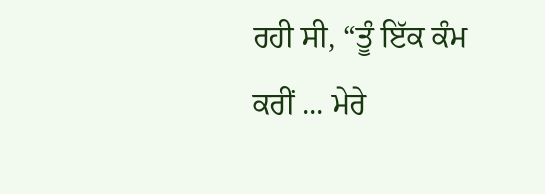ਰਹੀ ਸੀ, “ਤੂੰ ਇੱਕ ਕੰਮ ਕਰੀਂ ... ਮੇਰੇ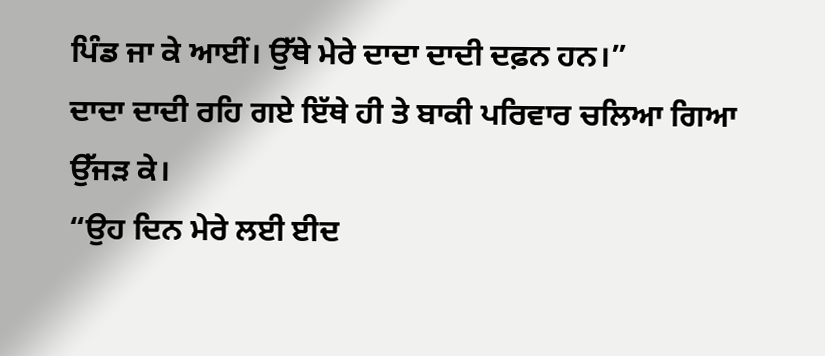ਪਿੰਡ ਜਾ ਕੇ ਆਈਂ। ਉੱਥੇ ਮੇਰੇ ਦਾਦਾ ਦਾਦੀ ਦਫ਼ਨ ਹਨ।”
ਦਾਦਾ ਦਾਦੀ ਰਹਿ ਗਏ ਇੱਥੇ ਹੀ ਤੇ ਬਾਕੀ ਪਰਿਵਾਰ ਚਲਿਆ ਗਿਆ ਉੱਜੜ ਕੇ।
“ਉਹ ਦਿਨ ਮੇਰੇ ਲਈ ਈਦ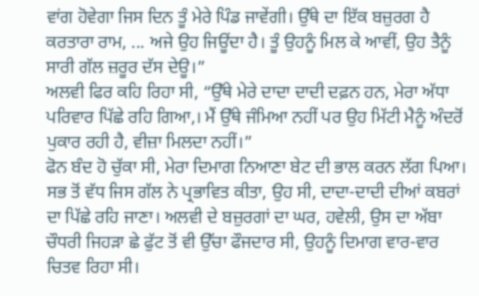ਵਾਂਗ ਹੋਵੇਗਾ ਜਿਸ ਦਿਨ ਤੂੰ ਮੇਰੇ ਪਿੰਡ ਜਾਵੇਂਗੀ। ਉੱਥੇ ਦਾ ਇੱਕ ਬਜ਼ੁਰਗ ਹੈ ਕਰਤਾਰਾ ਰਾਮ, ... ਅਜੇ ਉਹ ਜਿਊਂਦਾ ਹੈ। ਤੂੰ ਉਹਨੂੰ ਮਿਲ ਕੇ ਆਵੀਂ, ਉਹ ਤੈਨੂੰ ਸਾਰੀ ਗੱਲ ਜ਼ਰੂਰ ਦੱਸ ਦੇਊ।”
ਅਲਵੀ ਫਿਰ ਕਹਿ ਰਿਹਾ ਸੀ, “ਉੱਥੇ ਮੇਰੇ ਦਾਦਾ ਦਾਦੀ ਦਫ਼ਨ ਹਨ, ਮੇਰਾ ਅੱਧਾ ਪਰਿਵਾਰ ਪਿੱਛੇ ਰਹਿ ਗਿਆ,। ਮੈਂ ਉੱਥੇ ਜੰਮਿਆ ਨਹੀਂ ਪਰ ਉਹ ਮਿੱਟੀ ਮੈਨੂੰ ਅੰਦਰੋਂ ਪੁਕਾਰ ਰਹੀ ਹੈ, ਵੀਜ਼ਾ ਮਿਲਦਾ ਨਹੀਂ।”
ਫੋਨ ਬੰਦ ਹੋ ਚੁੱਕਾ ਸੀ, ਮੇਰਾ ਦਿਮਾਗ ਨਿਆਣਾ ਬੇਟ ਦੀ ਭਾਲ ਕਰਨ ਲੱਗ ਪਿਆ। ਸਭ ਤੋਂ ਵੱਧ ਜਿਸ ਗੱਲ ਨੇ ਪ੍ਰਭਾਵਿਤ ਕੀਤਾ, ਉਹ ਸੀ, ਦਾਦਾ-ਦਾਦੀ ਦੀਆਂ ਕਬਰਾਂ ਦਾ ਪਿੱਛੇ ਰਹਿ ਜਾਣਾ। ਅਲਵੀ ਦੇ ਬਜ਼ੁਰਗਾਂ ਦਾ ਘਰ, ਹਵੇਲੀ, ਉਸ ਦਾ ਅੱਬਾ ਚੌਧਰੀ ਜਿਹੜਾ ਛੇ ਫੁੱਟ ਤੋਂ ਵੀ ਉੱਚਾ ਫੌਜਦਾਰ ਸੀ, ਉਹਨੂੰ ਦਿਮਾਗ ਵਾਰ-ਵਾਰ ਚਿਤਵ ਰਿਹਾ ਸੀ।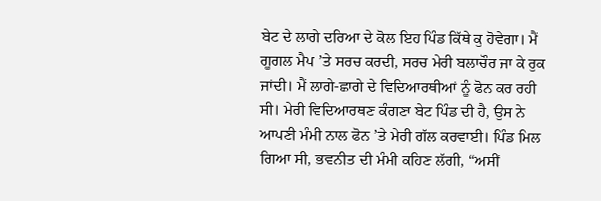ਬੇਟ ਦੇ ਲਾਗੇ ਦਰਿਆ ਦੇ ਕੋਲ ਇਹ ਪਿੰਡ ਕਿੱਥੇ ਕੁ ਹੋਵੇਗਾ। ਮੈਂ ਗੂਗਲ ਮੈਪ ’ਤੇ ਸਰਚ ਕਰਦੀ, ਸਰਚ ਮੇਰੀ ਬਲਾਚੌਰ ਜਾ ਕੇ ਰੁਕ ਜਾਂਦੀ। ਮੈਂ ਲਾਗੇ-ਛਾਗੇ ਦੇ ਵਿਦਿਆਰਥੀਆਂ ਨੂੰ ਫੋਨ ਕਰ ਰਹੀ ਸੀ। ਮੇਰੀ ਵਿਦਿਆਰਥਣ ਕੰਗਣਾ ਬੇਟ ਪਿੰਡ ਦੀ ਹੈ, ਉਸ ਨੇ ਆਪਣੀ ਮੰਮੀ ਨਾਲ ਫੋਨ ’ਤੇ ਮੇਰੀ ਗੱਲ ਕਰਵਾਈ। ਪਿੰਡ ਮਿਲ ਗਿਆ ਸੀ, ਭਵਨੀਤ ਦੀ ਮੰਮੀ ਕਹਿਣ ਲੱਗੀ, “ਅਸੀਂ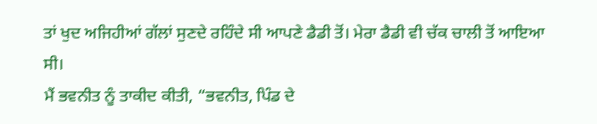ਤਾਂ ਖੁਦ ਅਜਿਹੀਆਂ ਗੱਲਾਂ ਸੁਣਦੇ ਰਹਿੰਦੇ ਸੀ ਆਪਣੇ ਡੈਡੀ ਤੋਂ। ਮੇਰਾ ਡੈਡੀ ਵੀ ਚੱਕ ਚਾਲੀ ਤੋਂ ਆਇਆ ਸੀ।
ਮੈਂ ਭਵਨੀਤ ਨੂੰ ਤਾਕੀਦ ਕੀਤੀ, “ਭਵਨੀਤ, ਪਿੰਡ ਦੇ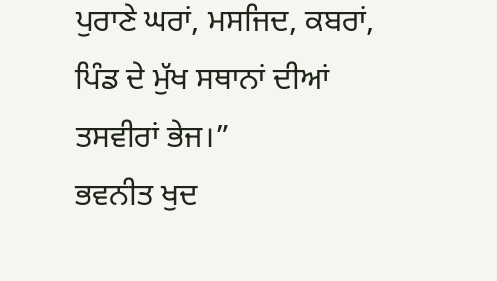ਪੁਰਾਣੇ ਘਰਾਂ, ਮਸਜਿਦ, ਕਬਰਾਂ, ਪਿੰਡ ਦੇ ਮੁੱਖ ਸਥਾਨਾਂ ਦੀਆਂ ਤਸਵੀਰਾਂ ਭੇਜ।”
ਭਵਨੀਤ ਖੁਦ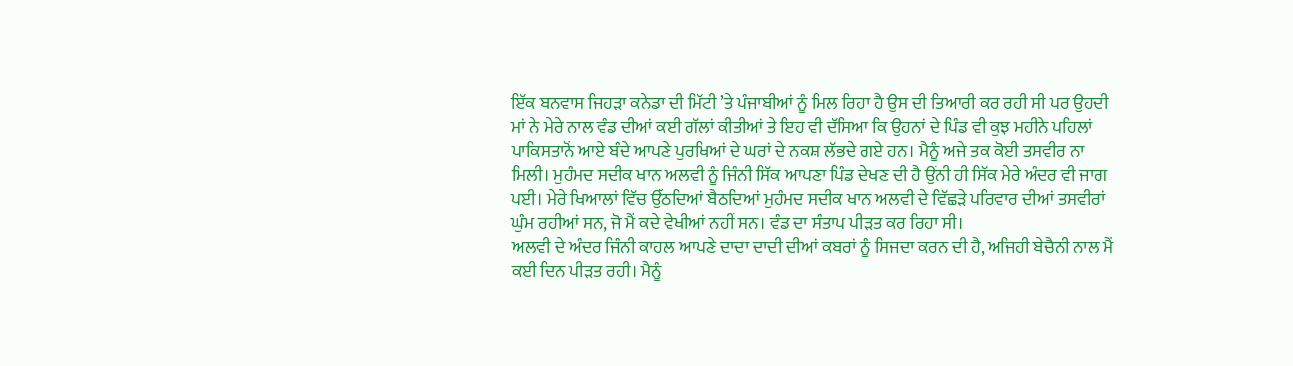ਇੱਕ ਬਨਵਾਸ ਜਿਹੜਾ ਕਨੇਡਾ ਦੀ ਮਿੱਟੀ ’ਤੇ ਪੰਜਾਬੀਆਂ ਨੂੰ ਮਿਲ ਰਿਹਾ ਹੈ ਉਸ ਦੀ ਤਿਆਰੀ ਕਰ ਰਹੀ ਸੀ ਪਰ ਉਹਦੀ ਮਾਂ ਨੇ ਮੇਰੇ ਨਾਲ ਵੰਡ ਦੀਆਂ ਕਈ ਗੱਲਾਂ ਕੀਤੀਆਂ ਤੇ ਇਹ ਵੀ ਦੱਸਿਆ ਕਿ ਉਹਨਾਂ ਦੇ ਪਿੰਡ ਵੀ ਕੁਝ ਮਹੀਨੇ ਪਹਿਲਾਂ ਪਾਕਿਸਤਾਨੋਂ ਆਏ ਬੰਦੇ ਆਪਣੇ ਪੁਰਖਿਆਂ ਦੇ ਘਰਾਂ ਦੇ ਨਕਸ਼ ਲੱਭਦੇ ਗਏ ਹਨ। ਮੈਨੂੰ ਅਜੇ ਤਕ ਕੋਈ ਤਸਵੀਰ ਨਾ ਮਿਲੀ। ਮੁਹੰਮਦ ਸਦੀਕ ਖਾਨ ਅਲਵੀ ਨੂੰ ਜਿੰਨੀ ਸਿੱਕ ਆਪਣਾ ਪਿੰਡ ਦੇਖਣ ਦੀ ਹੈ ਉਂਨੀ ਹੀ ਸਿੱਕ ਮੇਰੇ ਅੰਦਰ ਵੀ ਜਾਗ ਪਈ। ਮੇਰੇ ਖਿਆਲਾਂ ਵਿੱਚ ਉੱਠਦਿਆਂ ਬੈਠਦਿਆਂ ਮੁਹੰਮਦ ਸਦੀਕ ਖਾਨ ਅਲਵੀ ਦੇ ਵਿੱਛੜੇ ਪਰਿਵਾਰ ਦੀਆਂ ਤਸਵੀਰਾਂ ਘੁੰਮ ਰਹੀਆਂ ਸਨ, ਜੋ ਮੈਂ ਕਦੇ ਵੇਖੀਆਂ ਨਹੀਂ ਸਨ। ਵੰਡ ਦਾ ਸੰਤਾਪ ਪੀੜਤ ਕਰ ਰਿਹਾ ਸੀ।
ਅਲਵੀ ਦੇ ਅੰਦਰ ਜਿੰਨੀ ਕਾਹਲ ਆਪਣੇ ਦਾਦਾ ਦਾਦੀ ਦੀਆਂ ਕਬਰਾਂ ਨੂੰ ਸਿਜਦਾ ਕਰਨ ਦੀ ਹੈ, ਅਜਿਹੀ ਬੇਚੈਨੀ ਨਾਲ ਮੈਂ ਕਈ ਦਿਨ ਪੀੜਤ ਰਹੀ। ਮੈਨੂੰ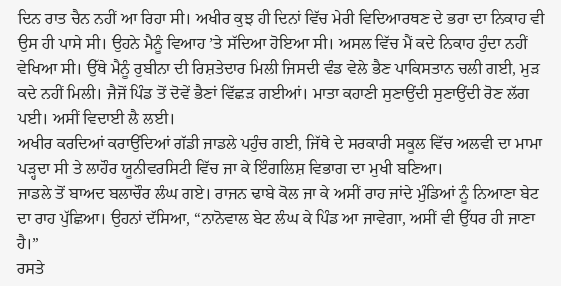ਦਿਨ ਰਾਤ ਚੈਨ ਨਹੀਂ ਆ ਰਿਹਾ ਸੀ। ਅਖੀਰ ਕੁਝ ਹੀ ਦਿਨਾਂ ਵਿੱਚ ਮੇਰੀ ਵਿਦਿਆਰਥਣ ਦੇ ਭਰਾ ਦਾ ਨਿਕਾਹ ਵੀ ਉਸ ਹੀ ਪਾਸੇ ਸੀ। ਉਹਨੇ ਮੈਨੂੰ ਵਿਆਹ ’ਤੇ ਸੱਦਿਆ ਹੋਇਆ ਸੀ। ਅਸਲ ਵਿੱਚ ਮੈਂ ਕਦੇ ਨਿਕਾਹ ਹੁੰਦਾ ਨਹੀਂ ਵੇਖਿਆ ਸੀ। ਉੱਥੇ ਮੈਨੂੰ ਰੁਬੀਨਾ ਦੀ ਰਿਸ਼ਤੇਦਾਰ ਮਿਲੀ ਜਿਸਦੀ ਵੰਡ ਵੇਲੇ ਭੈਣ ਪਾਕਿਸਤਾਨ ਚਲੀ ਗਈ, ਮੁੜ ਕਦੇ ਨਹੀਂ ਮਿਲੀ। ਜੈਜੋਂ ਪਿੰਡ ਤੋਂ ਦੋਵੇਂ ਭੈਣਾਂ ਵਿੱਛੜ ਗਈਆਂ। ਮਾਤਾ ਕਹਾਣੀ ਸੁਣਾਉਂਦੀ ਸੁਣਾਉਂਦੀ ਰੋਣ ਲੱਗ ਪਈ। ਅਸੀਂ ਵਿਦਾਈ ਲੈ ਲਈ।
ਅਖੀਰ ਕਰਦਿਆਂ ਕਰਾਉਂਦਿਆਂ ਗੱਡੀ ਜਾਡਲੇ ਪਹੁੰਚ ਗਈ, ਜਿੱਥੇ ਦੇ ਸਰਕਾਰੀ ਸਕੂਲ ਵਿੱਚ ਅਲਵੀ ਦਾ ਮਾਮਾ ਪੜ੍ਹਦਾ ਸੀ ਤੇ ਲਾਹੌਰ ਯੂਨੀਵਰਸਿਟੀ ਵਿੱਚ ਜਾ ਕੇ ਇੰਗਲਿਸ਼ ਵਿਭਾਗ ਦਾ ਮੁਖੀ ਬਣਿਆ।
ਜਾਡਲੇ ਤੋਂ ਬਾਅਦ ਬਲਾਚੌਰ ਲੰਘ ਗਏ। ਰਾਜਨ ਢਾਬੇ ਕੋਲ ਜਾ ਕੇ ਅਸੀਂ ਰਾਹ ਜਾਂਦੇ ਮੁੰਡਿਆਂ ਨੂੰ ਨਿਆਣਾ ਬੇਟ ਦਾ ਰਾਹ ਪੁੱਛਿਆ। ਉਹਨਾਂ ਦੱਸਿਆ, “ਨਾਨੋਵਾਲ ਬੇਟ ਲੰਘ ਕੇ ਪਿੰਡ ਆ ਜਾਵੇਗਾ, ਅਸੀਂ ਵੀ ਉੱਧਰ ਹੀ ਜਾਣਾ ਹੈ।”
ਰਸਤੇ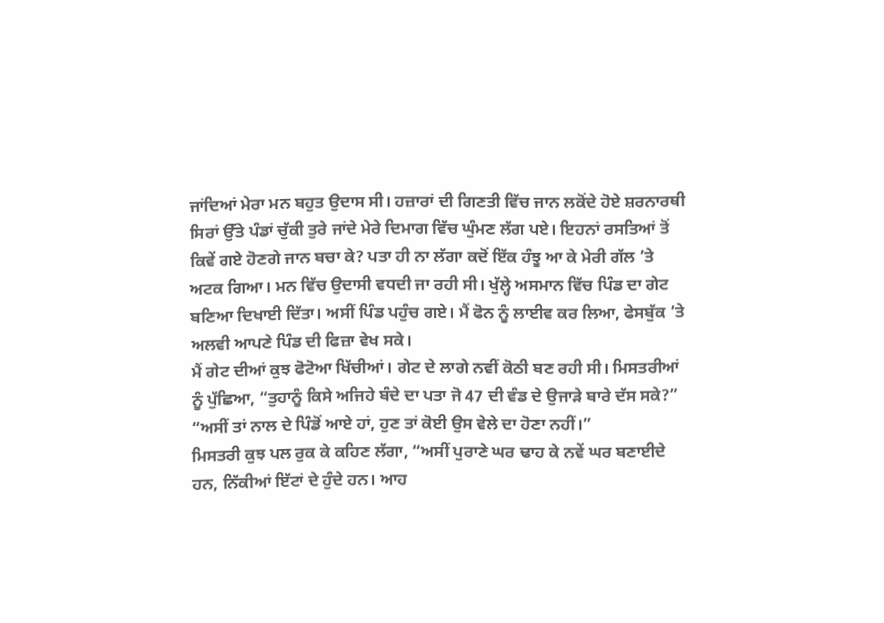ਜਾਂਦਿਆਂ ਮੇਰਾ ਮਨ ਬਹੁਤ ਉਦਾਸ ਸੀ। ਹਜ਼ਾਰਾਂ ਦੀ ਗਿਣਤੀ ਵਿੱਚ ਜਾਨ ਲਕੋਂਦੇ ਹੋਏ ਸ਼ਰਨਾਰਥੀ ਸਿਰਾਂ ਉੱਤੇ ਪੰਡਾਂ ਚੁੱਕੀ ਤੁਰੇ ਜਾਂਦੇ ਮੇਰੇ ਦਿਮਾਗ ਵਿੱਚ ਘੁੰਮਣ ਲੱਗ ਪਏ। ਇਹਨਾਂ ਰਸਤਿਆਂ ਤੋਂ ਕਿਵੇਂ ਗਏ ਹੋਣਗੇ ਜਾਨ ਬਚਾ ਕੇ? ਪਤਾ ਹੀ ਨਾ ਲੱਗਾ ਕਦੋਂ ਇੱਕ ਹੰਝੂ ਆ ਕੇ ਮੇਰੀ ਗੱਲ ’ਤੇ ਅਟਕ ਗਿਆ। ਮਨ ਵਿੱਚ ਉਦਾਸੀ ਵਧਦੀ ਜਾ ਰਹੀ ਸੀ। ਖੁੱਲ੍ਹੇ ਅਸਮਾਨ ਵਿੱਚ ਪਿੰਡ ਦਾ ਗੇਟ ਬਣਿਆ ਦਿਖਾਈ ਦਿੱਤਾ। ਅਸੀਂ ਪਿੰਡ ਪਹੁੰਚ ਗਏ। ਮੈਂ ਫੋਨ ਨੂੰ ਲਾਈਵ ਕਰ ਲਿਆ, ਫੇਸਬੁੱਕ ’ਤੇ ਅਲਵੀ ਆਪਣੇ ਪਿੰਡ ਦੀ ਫਿਜ਼ਾ ਵੇਖ ਸਕੇ।
ਮੈਂ ਗੇਟ ਦੀਆਂ ਕੁਝ ਫੋਟੋਆ ਖਿੱਚੀਆਂ। ਗੇਟ ਦੇ ਲਾਗੇ ਨਵੀਂ ਕੋਠੀ ਬਣ ਰਹੀ ਸੀ। ਮਿਸਤਰੀਆਂ ਨੂੰ ਪੁੱਛਿਆ, “ਤੁਹਾਨੂੰ ਕਿਸੇ ਅਜਿਹੇ ਬੰਦੇ ਦਾ ਪਤਾ ਜੋ 47 ਦੀ ਵੰਡ ਦੇ ਉਜਾੜੇ ਬਾਰੇ ਦੱਸ ਸਕੇ?”
“ਅਸੀਂ ਤਾਂ ਨਾਲ ਦੇ ਪਿੰਡੋਂ ਆਏ ਹਾਂ, ਹੁਣ ਤਾਂ ਕੋਈ ਉਸ ਵੇਲੇ ਦਾ ਹੋਣਾ ਨਹੀਂ।”
ਮਿਸਤਰੀ ਕੁਝ ਪਲ ਰੁਕ ਕੇ ਕਹਿਣ ਲੱਗਾ, “ਅਸੀਂ ਪੁਰਾਣੇ ਘਰ ਢਾਹ ਕੇ ਨਵੇਂ ਘਰ ਬਣਾਈਦੇ ਹਨ, ਨਿੱਕੀਆਂ ਇੱਟਾਂ ਦੇ ਹੁੰਦੇ ਹਨ। ਆਹ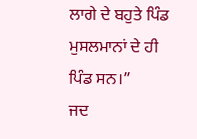ਲਾਗੇ ਦੇ ਬਹੁਤੇ ਪਿੰਡ ਮੁਸਲਮਾਨਾਂ ਦੇ ਹੀ ਪਿੰਡ ਸਨ।”
ਜਦ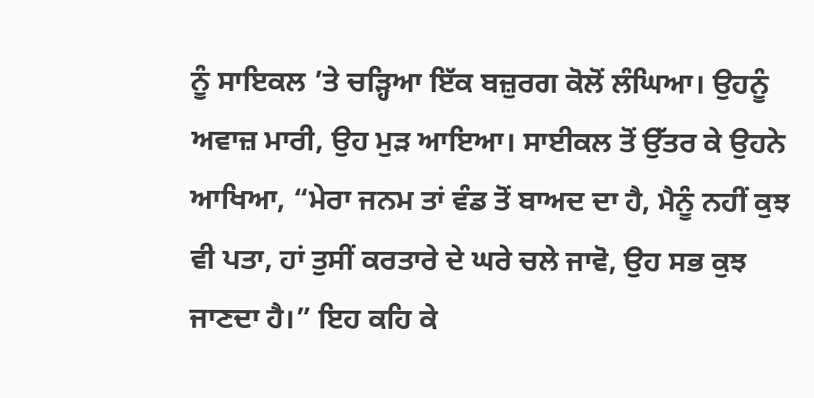ਨੂੰ ਸਾਇਕਲ ’ਤੇ ਚੜ੍ਹਿਆ ਇੱਕ ਬਜ਼ੁਰਗ ਕੋਲੋਂ ਲੰਘਿਆ। ਉਹਨੂੰ ਅਵਾਜ਼ ਮਾਰੀ, ਉਹ ਮੁੜ ਆਇਆ। ਸਾਈਕਲ ਤੋਂ ਉੱਤਰ ਕੇ ਉਹਨੇ ਆਖਿਆ, “ਮੇਰਾ ਜਨਮ ਤਾਂ ਵੰਡ ਤੋਂ ਬਾਅਦ ਦਾ ਹੈ, ਮੈਨੂੰ ਨਹੀਂ ਕੁਝ ਵੀ ਪਤਾ, ਹਾਂ ਤੁਸੀਂ ਕਰਤਾਰੇ ਦੇ ਘਰੇ ਚਲੇ ਜਾਵੋ, ਉਹ ਸਭ ਕੁਝ ਜਾਣਦਾ ਹੈ।” ਇਹ ਕਹਿ ਕੇ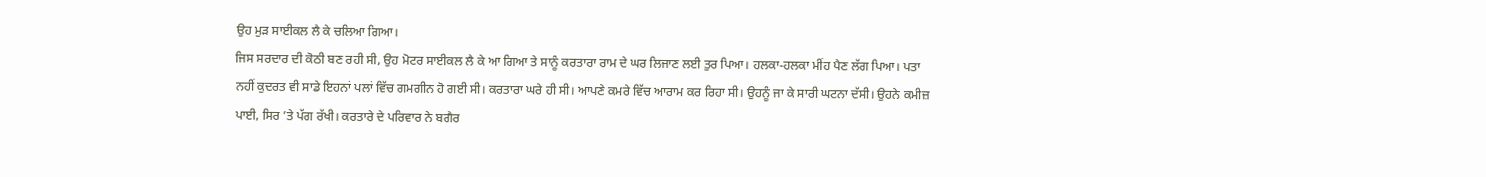ਉਹ ਮੁੜ ਸਾਈਕਲ ਲੈ ਕੇ ਚਲਿਆ ਗਿਆ।
ਜਿਸ ਸਰਦਾਰ ਦੀ ਕੋਠੀ ਬਣ ਰਹੀ ਸੀ, ਉਹ ਮੋਟਰ ਸਾਈਕਲ ਲੈ ਕੇ ਆ ਗਿਆ ਤੇ ਸਾਨੂੰ ਕਰਤਾਰਾ ਰਾਮ ਦੇ ਘਰ ਲਿਜਾਣ ਲਈ ਤੁਰ ਪਿਆ। ਹਲਕਾ-ਹਲਕਾ ਮੀਂਹ ਪੈਣ ਲੱਗ ਪਿਆ। ਪਤਾ ਨਹੀਂ ਕੁਦਰਤ ਵੀ ਸਾਡੇ ਇਹਨਾਂ ਪਲਾਂ ਵਿੱਚ ਗਮਗੀਨ ਹੋ ਗਈ ਸੀ। ਕਰਤਾਰਾ ਘਰੇ ਹੀ ਸੀ। ਆਪਣੇ ਕਮਰੇ ਵਿੱਚ ਆਰਾਮ ਕਰ ਰਿਹਾ ਸੀ। ਉਹਨੂੰ ਜਾ ਕੇ ਸਾਰੀ ਘਟਨਾ ਦੱਸੀ। ਉਹਨੇ ਕਮੀਜ਼ ਪਾਈ, ਸਿਰ ’ਤੇ ਪੱਗ ਰੱਖੀ। ਕਰਤਾਰੇ ਦੇ ਪਰਿਵਾਰ ਨੇ ਬਗੈਰ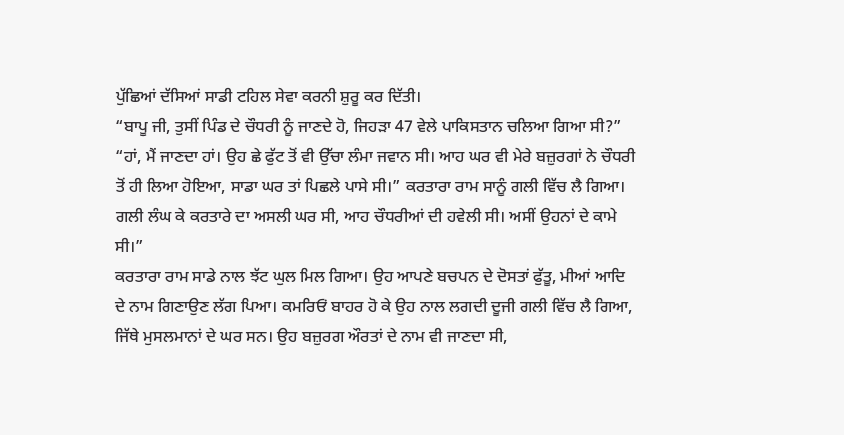ਪੁੱਛਿਆਂ ਦੱਸਿਆਂ ਸਾਡੀ ਟਹਿਲ ਸੇਵਾ ਕਰਨੀ ਸ਼ੁਰੂ ਕਰ ਦਿੱਤੀ।
“ਬਾਪੂ ਜੀ, ਤੁਸੀਂ ਪਿੰਡ ਦੇ ਚੌਧਰੀ ਨੂੰ ਜਾਣਦੇ ਹੋ, ਜਿਹੜਾ 47 ਵੇਲੇ ਪਾਕਿਸਤਾਨ ਚਲਿਆ ਗਿਆ ਸੀ?”
“ਹਾਂ, ਮੈਂ ਜਾਣਦਾ ਹਾਂ। ਉਹ ਛੇ ਫੁੱਟ ਤੋਂ ਵੀ ਉੱਚਾ ਲੰਮਾ ਜਵਾਨ ਸੀ। ਆਹ ਘਰ ਵੀ ਮੇਰੇ ਬਜ਼ੁਰਗਾਂ ਨੇ ਚੌਧਰੀ ਤੋਂ ਹੀ ਲਿਆ ਹੋਇਆ, ਸਾਡਾ ਘਰ ਤਾਂ ਪਿਛਲੇ ਪਾਸੇ ਸੀ।” ਕਰਤਾਰਾ ਰਾਮ ਸਾਨੂੰ ਗਲੀ ਵਿੱਚ ਲੈ ਗਿਆ। ਗਲੀ ਲੰਘ ਕੇ ਕਰਤਾਰੇ ਦਾ ਅਸਲੀ ਘਰ ਸੀ, ਆਹ ਚੌਧਰੀਆਂ ਦੀ ਹਵੇਲੀ ਸੀ। ਅਸੀਂ ਉਹਨਾਂ ਦੇ ਕਾਮੇ ਸੀ।”
ਕਰਤਾਰਾ ਰਾਮ ਸਾਡੇ ਨਾਲ ਝੱਟ ਘੁਲ ਮਿਲ ਗਿਆ। ਉਹ ਆਪਣੇ ਬਚਪਨ ਦੇ ਦੋਸਤਾਂ ਫੁੱਤੂ, ਮੀਆਂ ਆਦਿ ਦੇ ਨਾਮ ਗਿਣਾਉਣ ਲੱਗ ਪਿਆ। ਕਮਰਿਓਂ ਬਾਹਰ ਹੋ ਕੇ ਉਹ ਨਾਲ ਲਗਦੀ ਦੂਜੀ ਗਲੀ ਵਿੱਚ ਲੈ ਗਿਆ, ਜਿੱਥੇ ਮੁਸਲਮਾਨਾਂ ਦੇ ਘਰ ਸਨ। ਉਹ ਬਜ਼ੁਰਗ ਔਰਤਾਂ ਦੇ ਨਾਮ ਵੀ ਜਾਣਦਾ ਸੀ,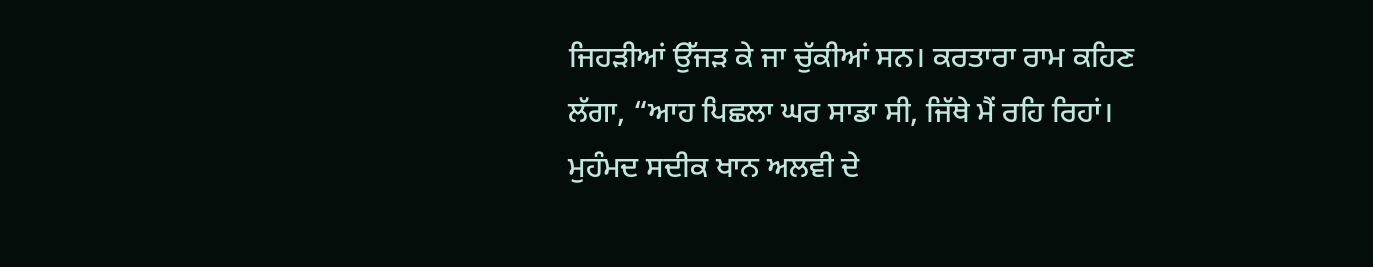ਜਿਹੜੀਆਂ ਉੱਜੜ ਕੇ ਜਾ ਚੁੱਕੀਆਂ ਸਨ। ਕਰਤਾਰਾ ਰਾਮ ਕਹਿਣ ਲੱਗਾ, “ਆਹ ਪਿਛਲਾ ਘਰ ਸਾਡਾ ਸੀ, ਜਿੱਥੇ ਮੈਂ ਰਹਿ ਰਿਹਾਂ। ਮੁਹੰਮਦ ਸਦੀਕ ਖਾਨ ਅਲਵੀ ਦੇ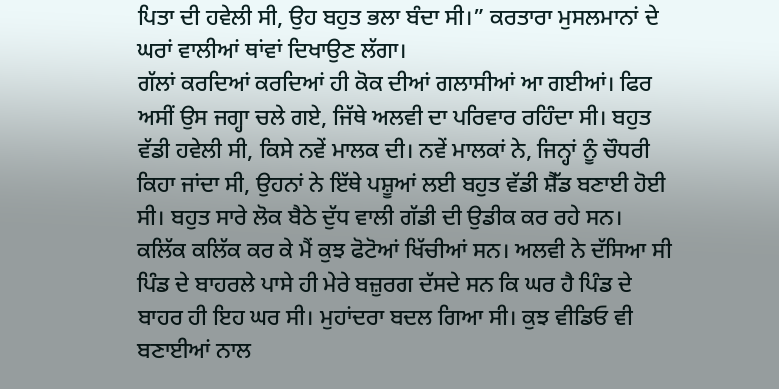ਪਿਤਾ ਦੀ ਹਵੇਲੀ ਸੀ, ਉਹ ਬਹੁਤ ਭਲਾ ਬੰਦਾ ਸੀ।” ਕਰਤਾਰਾ ਮੁਸਲਮਾਨਾਂ ਦੇ ਘਰਾਂ ਵਾਲੀਆਂ ਥਾਂਵਾਂ ਦਿਖਾਉਣ ਲੱਗਾ।
ਗੱਲਾਂ ਕਰਦਿਆਂ ਕਰਦਿਆਂ ਹੀ ਕੋਕ ਦੀਆਂ ਗਲਾਸੀਆਂ ਆ ਗਈਆਂ। ਫਿਰ ਅਸੀਂ ਉਸ ਜਗ੍ਹਾ ਚਲੇ ਗਏ, ਜਿੱਥੇ ਅਲਵੀ ਦਾ ਪਰਿਵਾਰ ਰਹਿੰਦਾ ਸੀ। ਬਹੁਤ ਵੱਡੀ ਹਵੇਲੀ ਸੀ, ਕਿਸੇ ਨਵੇਂ ਮਾਲਕ ਦੀ। ਨਵੇਂ ਮਾਲਕਾਂ ਨੇ, ਜਿਨ੍ਹਾਂ ਨੂੰ ਚੌਧਰੀ ਕਿਹਾ ਜਾਂਦਾ ਸੀ, ਉਹਨਾਂ ਨੇ ਇੱਥੇ ਪਸ਼ੂਆਂ ਲਈ ਬਹੁਤ ਵੱਡੀ ਸ਼ੈੱਡ ਬਣਾਈ ਹੋਈ ਸੀ। ਬਹੁਤ ਸਾਰੇ ਲੋਕ ਬੈਠੇ ਦੁੱਧ ਵਾਲੀ ਗੱਡੀ ਦੀ ਉਡੀਕ ਕਰ ਰਹੇ ਸਨ।
ਕਲਿੱਕ ਕਲਿੱਕ ਕਰ ਕੇ ਮੈਂ ਕੁਝ ਫੋਟੋਆਂ ਖਿੱਚੀਆਂ ਸਨ। ਅਲਵੀ ਨੇ ਦੱਸਿਆ ਸੀ ਪਿੰਡ ਦੇ ਬਾਹਰਲੇ ਪਾਸੇ ਹੀ ਮੇਰੇ ਬਜ਼ੁਰਗ ਦੱਸਦੇ ਸਨ ਕਿ ਘਰ ਹੈ ਪਿੰਡ ਦੇ ਬਾਹਰ ਹੀ ਇਹ ਘਰ ਸੀ। ਮੁਹਾਂਦਰਾ ਬਦਲ ਗਿਆ ਸੀ। ਕੁਝ ਵੀਡਿਓ ਵੀ ਬਣਾਈਆਂ ਨਾਲ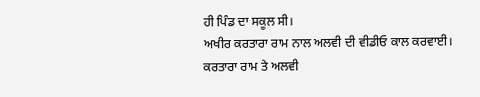ਹੀ ਪਿੰਡ ਦਾ ਸਕੂਲ ਸੀ।
ਅਖੀਰ ਕਰਤਾਰਾ ਰਾਮ ਨਾਲ ਅਲਵੀ ਦੀ ਵੀਡੀਓ ਕਾਲ ਕਰਵਾਈ। ਕਰਤਾਰਾ ਰਾਮ ਤੇ ਅਲਵੀ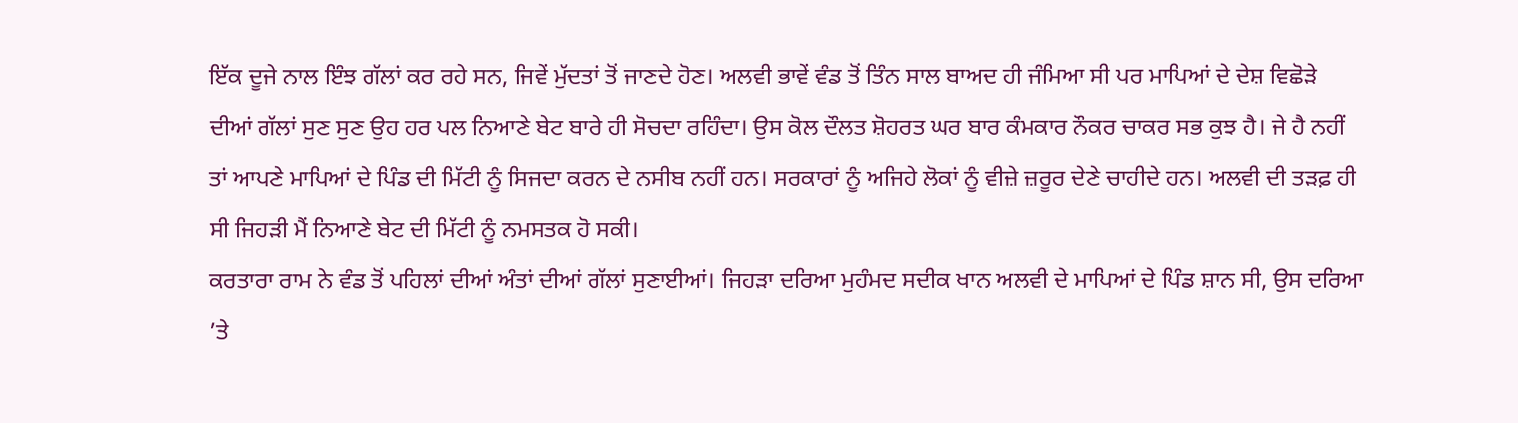ਇੱਕ ਦੂਜੇ ਨਾਲ ਇੰਝ ਗੱਲਾਂ ਕਰ ਰਹੇ ਸਨ, ਜਿਵੇਂ ਮੁੱਦਤਾਂ ਤੋਂ ਜਾਣਦੇ ਹੋਣ। ਅਲਵੀ ਭਾਵੇਂ ਵੰਡ ਤੋਂ ਤਿੰਨ ਸਾਲ ਬਾਅਦ ਹੀ ਜੰਮਿਆ ਸੀ ਪਰ ਮਾਪਿਆਂ ਦੇ ਦੇਸ਼ ਵਿਛੋੜੇ ਦੀਆਂ ਗੱਲਾਂ ਸੁਣ ਸੁਣ ਉਹ ਹਰ ਪਲ ਨਿਆਣੇ ਬੇਟ ਬਾਰੇ ਹੀ ਸੋਚਦਾ ਰਹਿੰਦਾ। ਉਸ ਕੋਲ ਦੌਲਤ ਸ਼ੋਹਰਤ ਘਰ ਬਾਰ ਕੰਮਕਾਰ ਨੌਕਰ ਚਾਕਰ ਸਭ ਕੁਝ ਹੈ। ਜੇ ਹੈ ਨਹੀਂ ਤਾਂ ਆਪਣੇ ਮਾਪਿਆਂ ਦੇ ਪਿੰਡ ਦੀ ਮਿੱਟੀ ਨੂੰ ਸਿਜਦਾ ਕਰਨ ਦੇ ਨਸੀਬ ਨਹੀਂ ਹਨ। ਸਰਕਾਰਾਂ ਨੂੰ ਅਜਿਹੇ ਲੋਕਾਂ ਨੂੰ ਵੀਜ਼ੇ ਜ਼ਰੂਰ ਦੇਣੇ ਚਾਹੀਦੇ ਹਨ। ਅਲਵੀ ਦੀ ਤੜਫ਼ ਹੀ ਸੀ ਜਿਹੜੀ ਮੈਂ ਨਿਆਣੇ ਬੇਟ ਦੀ ਮਿੱਟੀ ਨੂੰ ਨਮਸਤਕ ਹੋ ਸਕੀ।
ਕਰਤਾਰਾ ਰਾਮ ਨੇ ਵੰਡ ਤੋਂ ਪਹਿਲਾਂ ਦੀਆਂ ਅੰਤਾਂ ਦੀਆਂ ਗੱਲਾਂ ਸੁਣਾਈਆਂ। ਜਿਹੜਾ ਦਰਿਆ ਮੁਹੰਮਦ ਸਦੀਕ ਖਾਨ ਅਲਵੀ ਦੇ ਮਾਪਿਆਂ ਦੇ ਪਿੰਡ ਸ਼ਾਨ ਸੀ, ਉਸ ਦਰਿਆ ’ਤੇ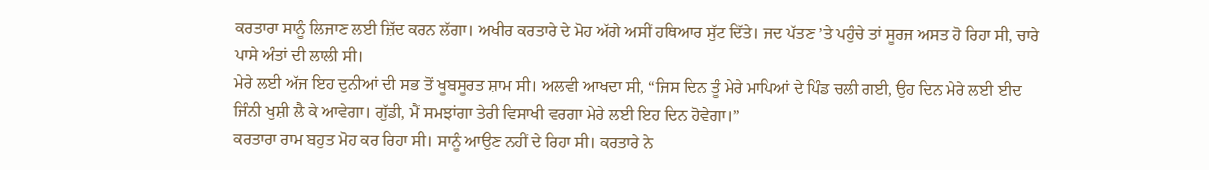ਕਰਤਾਰਾ ਸਾਨੂੰ ਲਿਜਾਣ ਲਈ ਜ਼ਿੱਦ ਕਰਨ ਲੱਗਾ। ਅਖੀਰ ਕਰਤਾਰੇ ਦੇ ਮੋਹ ਅੱਗੇ ਅਸੀਂ ਹਥਿਆਰ ਸੁੱਟ ਦਿੱਤੇ। ਜਦ ਪੱਤਣ ’ਤੇ ਪਹੁੰਚੇ ਤਾਂ ਸੂਰਜ ਅਸਤ ਹੋ ਰਿਹਾ ਸੀ, ਚਾਰੇ ਪਾਸੇ ਅੰਤਾਂ ਦੀ ਲਾਲੀ ਸੀ।
ਮੇਰੇ ਲਈ ਅੱਜ ਇਹ ਦੁਨੀਆਂ ਦੀ ਸਭ ਤੋਂ ਖੂਬਸੂਰਤ ਸ਼ਾਮ ਸੀ। ਅਲਵੀ ਆਖਦਾ ਸੀ, “ਜਿਸ ਦਿਨ ਤੂੰ ਮੇਰੇ ਮਾਪਿਆਂ ਦੇ ਪਿੰਡ ਚਲੀ ਗਈ, ਉਹ ਦਿਨ ਮੇਰੇ ਲਈ ਈਦ ਜਿੰਨੀ ਖੁਸ਼ੀ ਲੈ ਕੇ ਆਵੇਗਾ। ਗੁੱਡੀ, ਮੈਂ ਸਮਝਾਂਗਾ ਤੇਰੀ ਵਿਸਾਖੀ ਵਰਗਾ ਮੇਰੇ ਲਈ ਇਹ ਦਿਨ ਹੋਵੇਗਾ।”
ਕਰਤਾਰਾ ਰਾਮ ਬਹੁਤ ਮੋਹ ਕਰ ਰਿਹਾ ਸੀ। ਸਾਨੂੰ ਆਉਣ ਨਹੀਂ ਦੇ ਰਿਹਾ ਸੀ। ਕਰਤਾਰੇ ਨੇ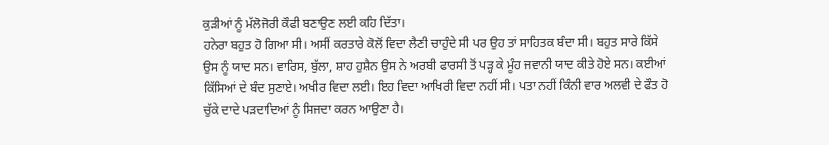ਕੁੜੀਆਂ ਨੂੰ ਮੱਲੋਜੋਰੀ ਕੌਫੀ ਬਣਾਉਣ ਲਈ ਕਹਿ ਦਿੱਤਾ।
ਹਨੇਰਾ ਬਹੁਤ ਹੋ ਗਿਆ ਸੀ। ਅਸੀਂ ਕਰਤਾਰੇ ਕੋਲੋਂ ਵਿਦਾ ਲੈਣੀ ਚਾਹੁੰਦੇ ਸੀ ਪਰ ਉਹ ਤਾਂ ਸਾਹਿਤਕ ਬੰਦਾ ਸੀ। ਬਹੁਤ ਸਾਰੇ ਕਿੱਸੇ ਉਸ ਨੂੰ ਯਾਦ ਸਨ। ਵਾਰਿਸ, ਬੁੱਲਾ, ਸ਼ਾਹ ਹੁਸ਼ੈਨ ਉਸ ਨੇ ਅਰਬੀ ਫਾਰਸੀ ਤੋਂ ਪੜ੍ਹ ਕੇ ਮੂੰਹ ਜਵਾਨੀ ਯਾਦ ਕੀਤੇ ਹੋਏ ਸਨ। ਕਈਆਂ ਕਿੱਸਿਆਂ ਦੇ ਬੰਦ ਸੁਣਾਏ। ਅਖੀਰ ਵਿਦਾ ਲਈ। ਇਹ ਵਿਦਾ ਆਖਿਰੀ ਵਿਦਾ ਨਹੀਂ ਸੀ। ਪਤਾ ਨਹੀਂ ਕਿੰਨੀ ਵਾਰ ਅਲਵੀ ਦੇ ਫੌਤ ਹੋ ਚੁੱਕੇ ਦਾਦੇ ਪੜਦਾਦਿਆਂ ਨੂੰ ਸਿਜਦਾ ਕਰਨ ਆਉਣਾ ਹੈ।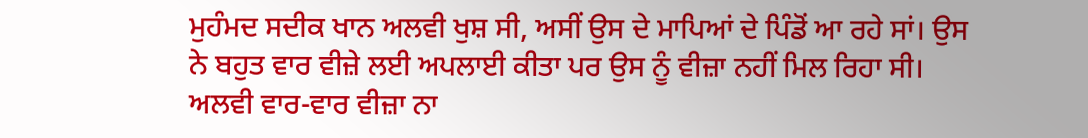ਮੁਹੰਮਦ ਸਦੀਕ ਖਾਨ ਅਲਵੀ ਖੁਸ਼ ਸੀ, ਅਸੀਂ ਉਸ ਦੇ ਮਾਪਿਆਂ ਦੇ ਪਿੰਡੋਂ ਆ ਰਹੇ ਸਾਂ। ਉਸ ਨੇ ਬਹੁਤ ਵਾਰ ਵੀਜ਼ੇ ਲਈ ਅਪਲਾਈ ਕੀਤਾ ਪਰ ਉਸ ਨੂੰ ਵੀਜ਼ਾ ਨਹੀਂ ਮਿਲ ਰਿਹਾ ਸੀ। ਅਲਵੀ ਵਾਰ-ਵਾਰ ਵੀਜ਼ਾ ਨਾ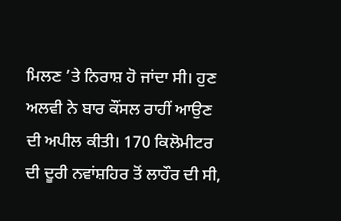ਮਿਲਣ ’ਤੇ ਨਿਰਾਸ਼ ਹੋ ਜਾਂਦਾ ਸੀ। ਹੁਣ ਅਲਵੀ ਨੇ ਬਾਰ ਕੌਂਸਲ ਰਾਹੀਂ ਆਉਣ ਦੀ ਅਪੀਲ ਕੀਤੀ। 170 ਕਿਲੋਮੀਟਰ ਦੀ ਦੂਰੀ ਨਵਾਂਸ਼ਹਿਰ ਤੋਂ ਲਾਹੌਰ ਦੀ ਸੀ,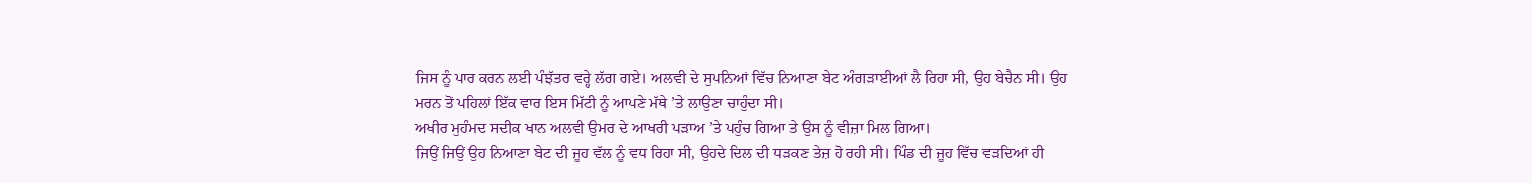ਜਿਸ ਨੂੰ ਪਾਰ ਕਰਨ ਲਈ ਪੰਝੱਤਰ ਵਰ੍ਹੇ ਲੱਗ ਗਏ। ਅਲਵੀ ਦੇ ਸੁਪਨਿਆਂ ਵਿੱਚ ਨਿਆਣਾ ਬੇਟ ਅੰਗੜਾਈਆਂ ਲੈ ਰਿਹਾ ਸੀ, ਉਹ ਬੇਚੈਨ ਸੀ। ਉਹ ਮਰਨ ਤੋਂ ਪਹਿਲਾਂ ਇੱਕ ਵਾਰ ਇਸ ਮਿੱਟੀ ਨੂੰ ਆਪਣੇ ਮੱਥੇ ’ਤੇ ਲਾਉਣਾ ਚਾਹੁੰਦਾ ਸੀ।
ਅਖੀਰ ਮੁਹੰਮਦ ਸਦੀਕ ਖਾਨ ਅਲਵੀ ਉਮਰ ਦੇ ਆਖਰੀ ਪੜਾਅ ’ਤੇ ਪਹੁੰਚ ਗਿਆ ਤੇ ਉਸ ਨੂੰ ਵੀਜ਼ਾ ਮਿਲ ਗਿਆ।
ਜਿਉਂ ਜਿਉਂ ਉਹ ਨਿਆਣਾ ਬੇਟ ਦੀ ਜੂਹ ਵੱਲ ਨੂੰ ਵਧ ਰਿਹਾ ਸੀ, ਉਹਦੇ ਦਿਲ ਦੀ ਧੜਕਣ ਤੇਜ਼ ਹੋ ਰਹੀ ਸੀ। ਪਿੰਡ ਦੀ ਜੂਹ ਵਿੱਚ ਵੜਦਿਆਂ ਹੀ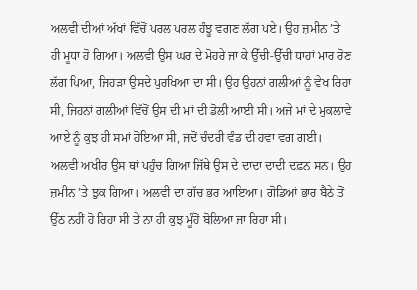ਅਲਵੀ ਦੀਆਂ ਅੱਖਾਂ ਵਿੱਚੋਂ ਪਰਲ ਪਰਲ ਹੰਝੂ ਵਗਣ ਲੱਗ ਪਏ। ਉਹ ਜ਼ਮੀਨ ’ਤੇ ਹੀ ਮੂਧਾ ਹੋ ਗਿਆ। ਅਲਵੀ ਉਸ ਘਰ ਦੇ ਮੋਹਰੇ ਜਾ ਕੇ ਉੱਚੀ-ਉੱਚੀ ਧਾਹਾਂ ਮਾਰ ਰੋਣ ਲੱਗ ਪਿਆ, ਜਿਹੜਾ ਉਸਦੇ ਪੁਰਖਿਆ ਦਾ ਸੀ। ਉਹ ਉਹਨਾਂ ਗਲੀਆਂ ਨੂੰ ਵੇਖ ਰਿਹਾ ਸੀ, ਜਿਹਨਾਂ ਗਲੀਆਂ ਵਿੱਚੋਂ ਉਸ ਦੀ ਮਾਂ ਦੀ ਡੋਲੀ ਆਈ ਸੀ। ਅਜੇ ਮਾਂ ਦੇ ਮੁਕਲਾਵੇ ਆਏ ਨੂੰ ਕੁਝ ਹੀ ਸਮਾਂ ਹੋਇਆ ਸੀ, ਜਦੋਂ ਚੰਦਰੀ ਵੰਡ ਦੀ ਹਵਾ ਵਗ ਗਈ। ਅਲਵੀ ਅਖੀਰ ਉਸ ਥਾਂ ਪਹੁੰਚ ਗਿਆ ਜਿੱਥੇ ਉਸ ਦੇ ਦਾਦਾ ਦਾਦੀ ਦਫ਼ਨ ਸਨ। ਉਹ ਜ਼ਮੀਨ ’ਤੇ ਝੁਕ ਗਿਆ। ਅਲਵੀ ਦਾ ਗੱਚ ਭਰ ਆਇਆ। ਗੋਡਿਆਂ ਭਾਰ ਬੈਠੇ ਤੋਂ ਉੱਠ ਨਹੀਂ ਹੋ ਰਿਹਾ ਸੀ ਤੇ ਨਾ ਹੀ ਕੁਝ ਮੂੰਹੋਂ ਬੋਲਿਆ ਜਾ ਰਿਹਾ ਸੀ।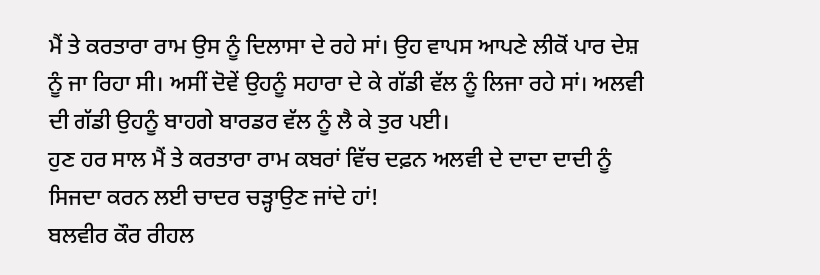ਮੈਂ ਤੇ ਕਰਤਾਰਾ ਰਾਮ ਉਸ ਨੂੰ ਦਿਲਾਸਾ ਦੇ ਰਹੇ ਸਾਂ। ਉਹ ਵਾਪਸ ਆਪਣੇ ਲੀਕੋਂ ਪਾਰ ਦੇਸ਼ ਨੂੰ ਜਾ ਰਿਹਾ ਸੀ। ਅਸੀਂ ਦੋਵੇਂ ਉਹਨੂੰ ਸਹਾਰਾ ਦੇ ਕੇ ਗੱਡੀ ਵੱਲ ਨੂੰ ਲਿਜਾ ਰਹੇ ਸਾਂ। ਅਲਵੀ ਦੀ ਗੱਡੀ ਉਹਨੂੰ ਬਾਹਗੇ ਬਾਰਡਰ ਵੱਲ ਨੂੰ ਲੈ ਕੇ ਤੁਰ ਪਈ।
ਹੁਣ ਹਰ ਸਾਲ ਮੈਂ ਤੇ ਕਰਤਾਰਾ ਰਾਮ ਕਬਰਾਂ ਵਿੱਚ ਦਫ਼ਨ ਅਲਵੀ ਦੇ ਦਾਦਾ ਦਾਦੀ ਨੂੰ ਸਿਜਦਾ ਕਰਨ ਲਈ ਚਾਦਰ ਚੜ੍ਹਾਉਣ ਜਾਂਦੇ ਹਾਂ!
ਬਲਵੀਰ ਕੌਰ ਰੀਹਲ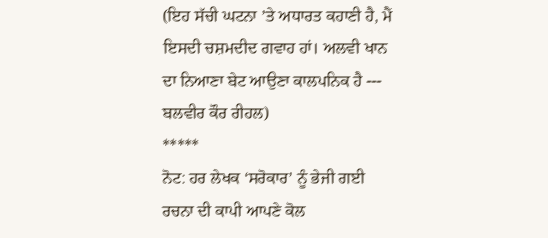(ਇਹ ਸੱਚੀ ਘਟਨਾ ’ਤੇ ਅਧਾਰਤ ਕਹਾਣੀ ਹੈ, ਮੈਂ ਇਸਦੀ ਚਸ਼ਮਦੀਦ ਗਵਾਹ ਹਾਂ। ਅਲਵੀ ਖਾਨ ਦਾ ਨਿਆਣਾ ਬੇਟ ਆਉਣਾ ਕਾਲਪਨਿਕ ਹੈ --- ਬਲਵੀਰ ਕੌਰ ਰੀਹਲ)
*****
ਨੋਟ: ਹਰ ਲੇਖਕ ‘ਸਰੋਕਾਰ’ ਨੂੰ ਭੇਜੀ ਗਈ ਰਚਨਾ ਦੀ ਕਾਪੀ ਆਪਣੇ ਕੋਲ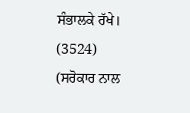ਸੰਭਾਲਕੇ ਰੱਖੇ।
(3524)
(ਸਰੋਕਾਰ ਨਾਲ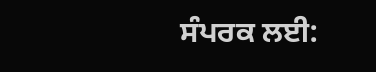ਸੰਪਰਕ ਲਈ: